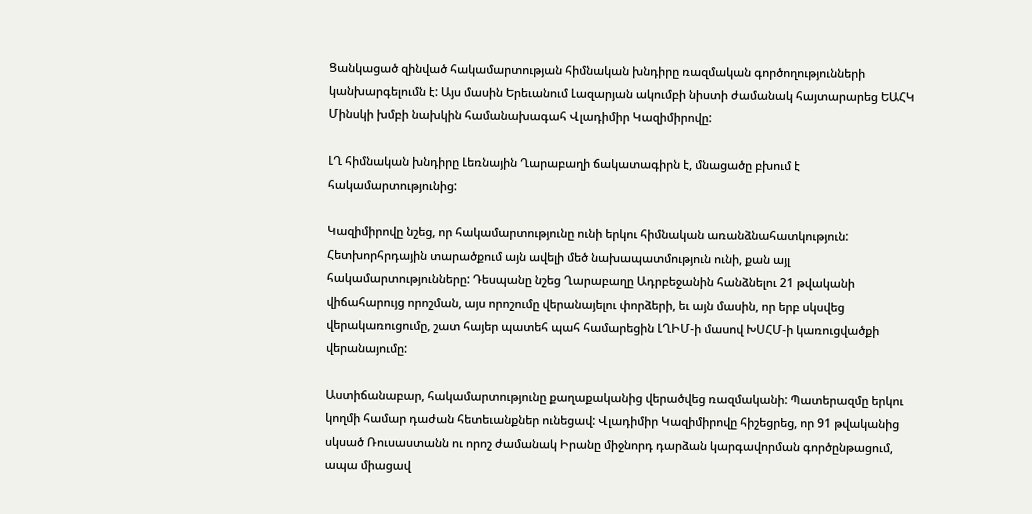Ցանկացած զինված հակամարտության հիմնական խնդիրը ռազմական գործողությունների կանխարգելումն է: Այս մասին Երեւանում Լազարյան ակումբի նիստի ժամանակ հայտարարեց ԵԱՀԿ Մինսկի խմբի նախկին համանախագահ Վլադիմիր Կազիմիրովը:

ԼՂ հիմնական խնդիրը Լեռնային Ղարաբաղի ճակատագիրն է, մնացածը բխում է հակամարտությունից:

Կազիմիրովը նշեց, որ հակամարտությունը ունի երկու հիմնական առանձնահատկություն: Հետխորհրդային տարածքում այն ավելի մեծ նախապատմություն ունի, քան այլ հակամարտությունները: Դեսպանը նշեց Ղարաբաղը Ադրբեջանին հանձնելու 21 թվականի վիճահարույց որոշման, այս որոշումը վերանայելու փորձերի, եւ այն մասին, որ երբ սկսվեց վերակառուցումը, շատ հայեր պատեհ պահ համարեցին ԼՂԻՄ-ի մասով ԽՍՀՄ-ի կառուցվածքի վերանայումը:

Աստիճանաբար, հակամարտությունը քաղաքականից վերածվեց ռազմականի: Պատերազմը երկու կողմի համար դաժան հետեւանքներ ունեցավ: Վլադիմիր Կազիմիրովը հիշեցրեց, որ 91 թվականից սկսած Ռուսաստանն ու որոշ ժամանակ Իրանը միջնորդ դարձան կարգավորման գործընթացում, ապա միացավ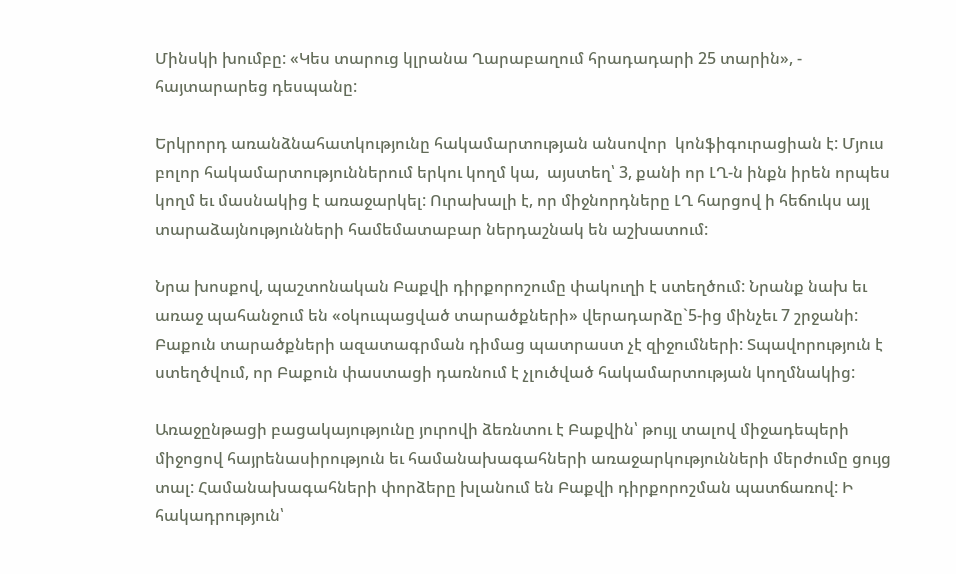Մինսկի խումբը: «Կես տարուց կլրանա Ղարաբաղում հրադադարի 25 տարին», - հայտարարեց դեսպանը:

Երկրորդ առանձնահատկությունը հակամարտության անսովոր  կոնֆիգուրացիան է: Մյուս բոլոր հակամարտություններում երկու կողմ կա,  այստեղ՝ 3, քանի որ ԼՂ-ն ինքն իրեն որպես կողմ եւ մասնակից է առաջարկել: Ուրախալի է, որ միջնորդները ԼՂ հարցով ի հեճուկս այլ տարաձայնությունների համեմատաբար ներդաշնակ են աշխատում:

Նրա խոսքով, պաշտոնական Բաքվի դիրքորոշումը փակուղի է ստեղծում: Նրանք նախ եւ առաջ պահանջում են «օկուպացված տարածքների» վերադարձը`5-ից մինչեւ 7 շրջանի: Բաքուն տարածքների ազատագրման դիմաց պատրաստ չէ զիջումների: Տպավորություն է ստեղծվում, որ Բաքուն փաստացի դառնում է չլուծված հակամարտության կողմնակից:

Առաջընթացի բացակայությունը յուրովի ձեռնտու է Բաքվին՝ թույլ տալով միջադեպերի միջոցով հայրենասիրություն եւ համանախագահների առաջարկությունների մերժումը ցույց տալ: Համանախագահների փորձերը խլանում են Բաքվի դիրքորոշման պատճառով: Ի հակադրություն՝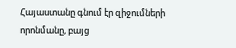Հայաստանը գնում էր զիջումների որոնմանը, բայց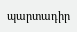պարտադիր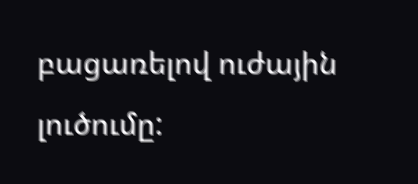բացառելով ուժային լուծումը: